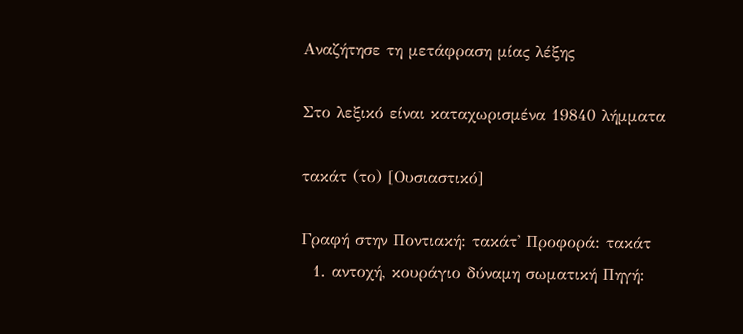Αναζήτησε τη μετάφραση μίας λέξης

Στο λεξικό είναι καταχωρισμένα 19840 λήμματα

τακάτ (το) [Ουσιαστικό]

Γραφή στην Ποντιακή: τακάτ' Προφορά: τακάτ
  1. αντοχή, κουράγιο δύναμη σωματική Πηγή: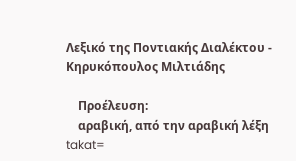Λεξικό της Ποντιακής Διαλέκτου - Κηρυκόπουλος Μιλτιάδης

    Προέλευση:
    αραβική, από την αραβική λέξη takat=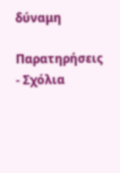δύναμη

Παρατηρήσεις - Σχόλια